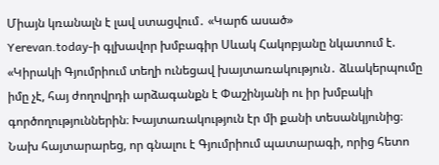Միայն կռանալն է լավ ստացվում․ «Կարճ ասած»
Yerevan.today-ի գլխավոր խմբագիր Սևակ Հակոբյանը նկատում է. «Կիրակի Գյումրիում տեղի ունեցավ խայտառակություն․ ձևակերպումը իմը չէ, հայ ժողովրդի արձագանքն է Փաշինյանի ու իր խմբակի գործողություններին։ Խայտառակություն էր մի քանի տեսանկյունից։ Նախ հայտարարեց, որ գնալու է Գյումրիում պատարագի, որից հետո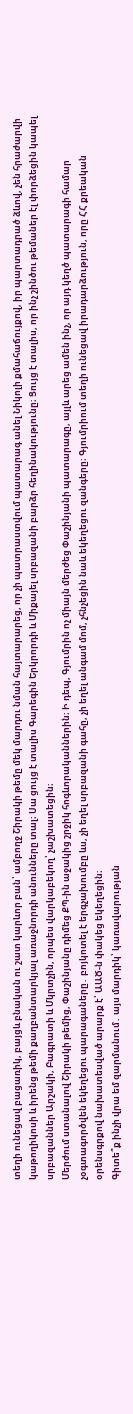տեղի ունեցավ բացառիկ, բայցև բնական ու շատ կարևոր բան՝ ամբողջ Շիրակի թեմը մեկ մարդու նման հայտարարեց, որ չի պատրաստվում պատարագ անել Նիկոլի քմահաճույքով, իր պարտադրած ձևով, չեն հրաժարվի կաթողիկոսի և իրենց թեմի քաղբանտարկյալ առաջնորդի անունները տալ։ Սա ցույց է տալիս Գարեգին Երկրորդի և Միքայել սրբազանի բարձր հեղինակությունը։ Ցույց է տալիս, որ ինչ շինծու թեմաներ էլ փորձեցին կապել սրբազաններ Արշակի, Բագրատի և Մկրտչին, որպես վարկաբեկող՝ չաշխատեցին։
Մերժում ստանալով Շիրակի թեմից, Փաշինյանը դիմեց ՔՊ-ին աջակից շրջիկ հոգևորականներին։ Ի դեպ, Գյումրին ոչ միայն մերժեց Փաշինյանի պատարագը, այլև արեց ամեն ինչ, որ այդ կեղծ պատարագի համար չօգտագործվեն եկեղեցու պարագաները․ բոյկոտել է երգչախումբը ևս, չի եղել սրբազանի գահը, չի եղել անգամ մոմ, չհնչեցին նաև եկեղեցու զանգերը։ Գյումրիում տեղի ունեցավ իրադարձություն, որը ՀՀ քրեական օրենսգրքով նախատեսված արարք է՝ ԱԱԾ-ն փակեց եկեղեցին։
Գիտե՞ք ինչի վրա եմ զարմանում․ այս մարդիկ՝ կառավարության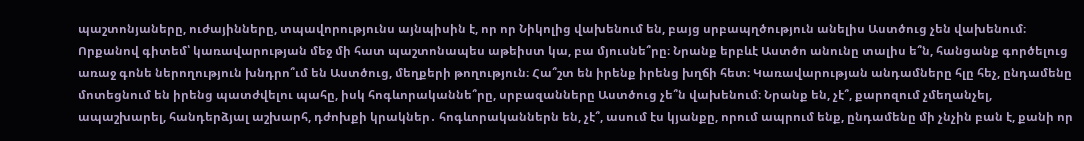պաշտոնյաները, ուժայինները, տպավորությունս այնպիսին է, որ որ Նիկոլից վախենում են, բայց սրբապղծություն անելիս Աստծուց չեն վախենում։ Որքանով գիտեմ՝ կառավարության մեջ մի հատ պաշտոնապես աթեիստ կա, բա մյուսնե՞րը։ Նրանք երբևէ Աստծո անունը տալիս ե՞ն, հանցանք գործելուց առաջ գոնե ներողություն խնդրո՞ւմ են Աստծուց, մեղքերի թողություն։ Հա՞շտ են իրենք իրենց խղճի հետ։ Կառավարության անդամները հլը հեչ, ընդամենը մոտեցնում են իրենց պատժվելու պահը, իսկ հոգևորականնե՞րը, սրբազանները Աստծուց չե՞ն վախենում։ Նրանք են, չէ՞, քարոզում չմեղանչել, ապաշխարել, հանդերձյալ աշխարհ, դժոխքի կրակներ․ հոգևորականներն են, չէ՞, ասում էս կյանքը, որում ապրում ենք, ընդամենը մի չնչին բան է, քանի որ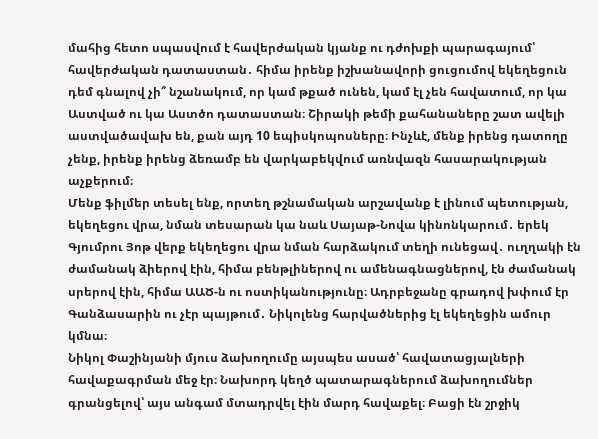մահից հետո սպասվում է հավերժական կյանք ու դժոխքի պարագայում՝ հավերժական դատաստան․ հիմա իրենք իշխանավորի ցուցումով եկեղեցուն դեմ գնալով չի՞ նշանակում, որ կամ թքած ունեն, կամ էլ չեն հավատում, որ կա Աստված ու կա Աստծո դատաստան։ Շիրակի թեմի քահանաները շատ ավելի աստվածավախ են, քան այդ 10 եպիսկոպոսները։ Ինչևէ, մենք իրենց դատողը չենք, իրենք իրենց ձեռամբ են վարկաբեկվում առնվազն հասարակության աչքերում։
Մենք ֆիլմեր տեսել ենք, որտեղ թշնամական արշավանք է լինում պետության, եկեղեցու վրա, նման տեսարան կա նաև Սայաթ-Նովա կինոնկարում․ երեկ Գյումրու Յոթ վերք եկեղեցու վրա նման հարձակում տեղի ունեցավ․ ուղղակի էն ժամանակ ձիերով էին, հիմա բենթլիներով ու ամենագնացներով, էն ժամանակ սրերով էին, հիմա ԱԱԾ-ն ու ոստիկանությունը։ Ադրբեջանը գրադով խփում էր Գանձասարին ու չէր պայթում․ Նիկոլենց հարվածներից էլ եկեղեցին ամուր կմնա։
Նիկոլ Փաշինյանի մյուս ձախողումը այսպես ասած՝ հավատացյալների հավաքագրման մեջ էր։ Նախորդ կեղծ պատարագներում ձախողումներ գրանցելով՝ այս անգամ մտադրվել էին մարդ հավաքել։ Բացի էն շրջիկ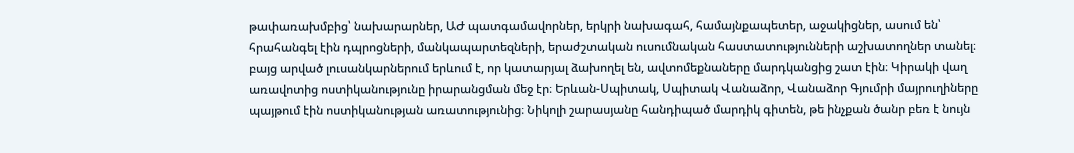թափառախմբից՝ նախարարներ, ԱԺ պատգամավորներ, երկրի նախագահ, համայնքապետեր, աջակիցներ, ասում են՝ հրահանգել էին դպրոցների, մանկապարտեզների, երաժշտական ուսումնական հաստատությունների աշխատողներ տանել։ բայց արված լուսանկարներում երևում է, որ կատարյալ ձախողել են, ավտոմեքնաները մարդկանցից շատ էին։ Կիրակի վաղ առավոտից ոստիկանությունը իրարանցման մեջ էր։ Երևան-Սպիտակ, Սպիտակ Վանաձոր, Վանաձոր Գյումրի մայրուղիները պայթում էին ոստիկանության առատությունից։ Նիկոլի շարասյանը հանդիպած մարդիկ գիտեն, թե ինչքան ծանր բեռ է նույն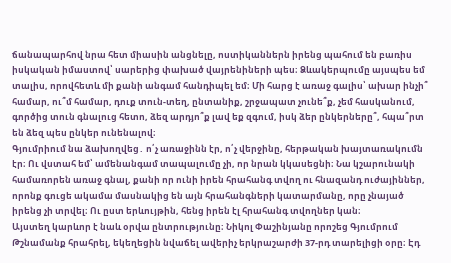ճանապարհով նրա հետ միասին անցնելը, ոստիկաններն իրենց պահում են բառիս իսկական իմաստով՝ սարերից փախած վայրենիների պես։ Ձևակերպումը այսպես եմ տալիս, որովհետև մի քանի անգամ հանդիպել եմ։ Մի հարց է առաջ գալիս՝ ախար ինչի՞ համար, ու՞մ համար, դուք տուն-տեղ, ընտանիք, շրջապատ չունե՞ք, չեմ հասկանում, գործից տուն գնալուց հետո, ձեզ արդյո՞ք լավ եք զգում, իսկ ձեր ընկերները՞, հպա՞րտ են ձեզ պես ընկեր ունենալով։
Գյումրիում նա ձախողվեց․ ո՛չ առաջինն էր, ո՛չ վերջինը, հերթական խայտառակումն էր։ Ու վստահ եմ՝ ամենանգամ տապալումը չի, որ նրան կկասեցնի։ Նա կշարունակի համառորեն առաջ գնալ, քանի որ ունի իրեն հրահանգ տվող ու հնազանդ ուժայիններ, որոնք գուցե ակամա մասնակից են այն հրահանգների կատարմանը, որը չնայած իրենց չի տրվել։ Ու ըստ երևույթին, հենց իրեն էլ հրահանգ տվողներ կան։
Այստեղ կարևոր է նաև օրվա ընտրությունը։ Նիկոլ Փաշինյանը որոշեց Գյումրում Թշնամանք հրահրել, եկեղեցին նվաճել ավերիչ երկրաշարժի 37-րդ տարելիցի օրը։ Էդ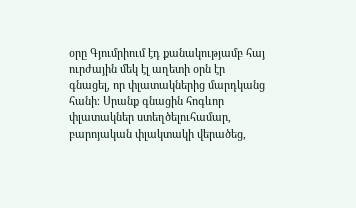օրը Գյումրիում էդ քանակությամբ հայ ուրժային մեկ էլ աղետի օրն էր գնացել, որ փլատակներից մարդկանց հանի։ Սրանք գնացին հոգևոր փլատակներ ստեղծելուհամար, բարոյական փլակտակի վերածեց,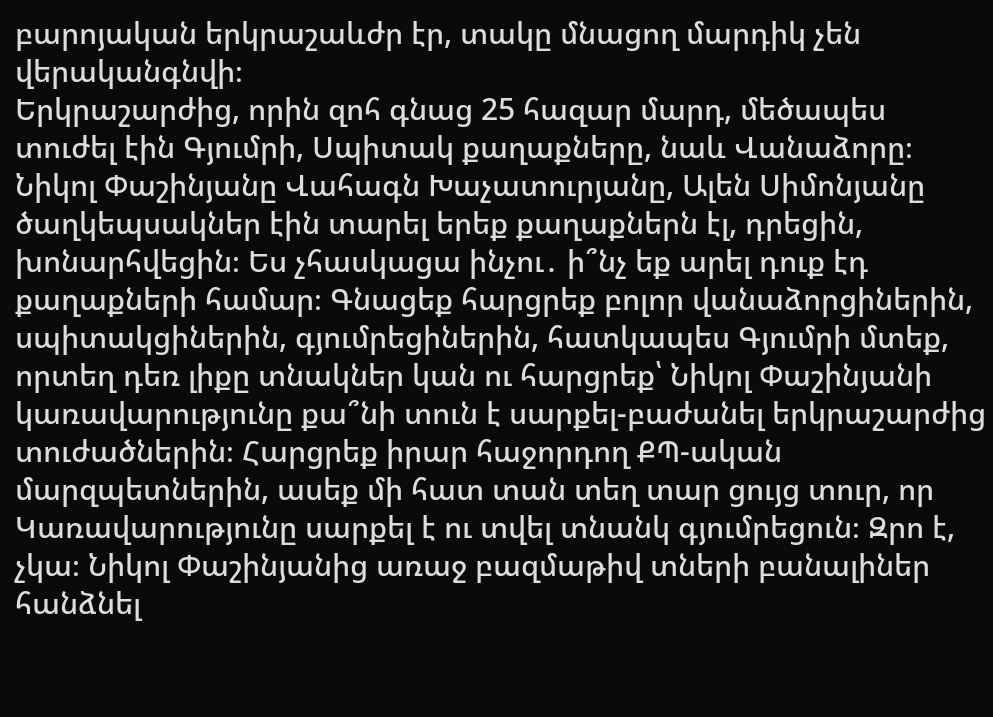բարոյական երկրաշաևժր էր, տակը մնացող մարդիկ չեն վերականգնվի։
Երկրաշարժից, որին զոհ գնաց 25 հազար մարդ, մեծապես տուժել էին Գյումրի, Սպիտակ քաղաքները, նաև Վանաձորը։ Նիկոլ Փաշինյանը Վահագն Խաչատուրյանը, Ալեն Սիմոնյանը ծաղկեպսակներ էին տարել երեք քաղաքներն էլ, դրեցին, խոնարհվեցին։ Ես չհասկացա ինչու․ ի՞նչ եք արել դուք էդ քաղաքների համար։ Գնացեք հարցրեք բոլոր վանաձորցիներին, սպիտակցիներին, գյումրեցիներին, հատկապես Գյումրի մտեք, որտեղ դեռ լիքը տնակներ կան ու հարցրեք՝ Նիկոլ Փաշինյանի կառավարությունը քա՞նի տուն է սարքել-բաժանել երկրաշարժից տուժածներին։ Հարցրեք իրար հաջորդող ՔՊ-ական մարզպետներին, ասեք մի հատ տան տեղ տար ցույց տուր, որ Կառավարությունը սարքել է ու տվել տնանկ գյումրեցուն։ Զրո է, չկա։ Նիկոլ Փաշինյանից առաջ բազմաթիվ տների բանալիներ հանձնել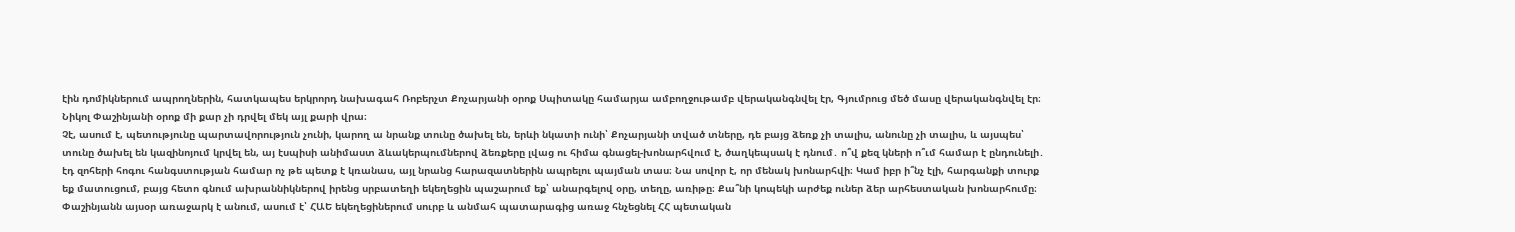էին դոմիկներում ապրողներին, հատկապես երկրորդ նախագահ Ռոբերչտ Քոչարյանի օրոք Սպիտակը համարյա ամբողջութամբ վերականգնվել էր, Գյումրուց մեծ մասը վերականգնվել էր։ Նիկոլ Փաշինյանի օրոք մի քար չի դրվել մեկ այլ քարի վրա։
Չէ, ասում է, պետությունը պարտավորություն չունի, կարող ա նրանք տունը ծախել են, երևի նկատի ունի՝ Քոչարյանի տված տները, դե բայց ձեռք չի տալիս, անունը չի տալիս, և այսպես՝ տունը ծախել են կազինոյում կրվել են, այ էսպիսի անիմաստ ձևակերպումներով ձեռքերը լվաց ու հիմա գնացել-խոնարհվում է, ծաղկեպսակ է դնում․ ո՞վ քեզ կների ո՞ւմ համար է ընդունելի․ էդ զոհերի հոգու հանգստության համար ոչ թե պետք է կռանաս, այլ նրանց հարազատներին ապրելու պայման տաս։ Նա սովոր է, որ մենակ խոնարհվի։ Կամ իբր ի՞նչ էլի, հարգանքի տուրք եք մատուցում, բայց հետո գնում ախրաննիկներով իրենց սրբատեղի եկեղեցին պաշարում եք՝ անարգելով օրը, տեղը, առիթը։ Քա՞նի կոպեկի արժեք ուներ ձեր արհեստական խոնարհումը։
Փաշինյանն այսօր առաջարկ է անում, ասում է՝ ՀԱԵ եկեղեցիներում սուրբ և անմահ պատարագից առաջ հնչեցնել ՀՀ պետական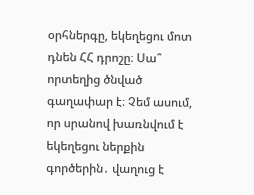օրհներգը, եկեղեցու մոտ դնեն ՀՀ դրոշը։ Սա՞ որտեղից ծնված գաղափար է։ Չեմ ասում, որ սրանով խառնվում է եկեղեցու ներքին գործերին․ վաղուց է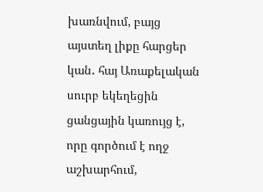խառնվում, բայց այստեղ լիքը հարցեր կան․ հայ Առաքելական սուրբ եկեղեցին ցանցային կառույց է, որը գործում է ողջ աշխարհում,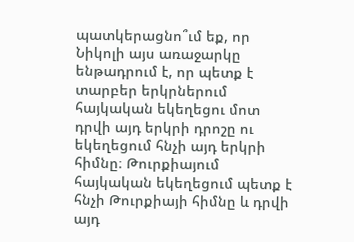պատկերացնո՞ւմ եք, որ Նիկոլի այս առաջարկը ենթադրում է, որ պետք է տարբեր երկրներում հայկական եկեղեցու մոտ դրվի այդ երկրի դրոշը ու եկեղեցում հնչի այդ երկրի հիմնը։ Թուրքիայում հայկական եկեղեցում պետք է հնչի Թուրքիայի հիմնը և դրվի այդ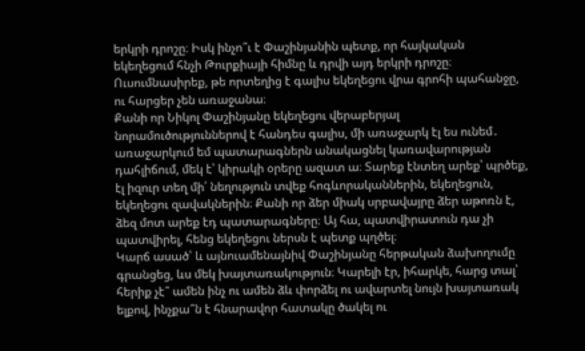երկրի դրոշը։ Իսկ ինչո՞ւ է Փաշինյանին պետք, որ հայկական եկեղեցում հնչի Թուրքիայի հիմնը և դրվի այդ երկրի դրոշը։ Ուսումնասիրեք, թե որտեղից է գալիս եկեղեցու վրա գրոհի պահանջը, ու հարցեր չեն առաջանա։
Քանի որ Նիկոլ Փաշինյանը եկեղեցու վերաբերյալ նորամուծություններով է հանդես գալիս, մի առաջարկ էլ ես ունեմ․ առաջարկում եմ պատարագներն անակացնել կառավարության դահլիճում, մեկ է՝ կիրակի օրերը ազատ ա։ Տարեք էնտեղ արեք՝ պրծեք, էլ իզուր տեղ մի՛ նեղություն տվեք հոգևորականներին, եկեղեցուն, եկեղեցու զավակներին։ Քանի որ ձեր միակ սրբավայրը ձեր աթոռն է, ձեզ մոտ արեք էդ պատարագները։ Այ հա, պատվիրատուն դա չի պատվիրել, հենց եկեղեցու ներսն է պետք պղծել։
Կարճ ասած՝ և այնուամենայնիվ Փաշինյանը հերթական ձախողումը գրանցեց, ևս մեկ խայտառակություն։ Կարելի էր, իհարկե, հարց տալ՝ հերիք չէ՞ ամեն ինչ ու ամեն ձև փորձել ու ավարտել նույն խայտառակ ելքով, ինչքա՞ն է հնարավոր հատակը ծակել ու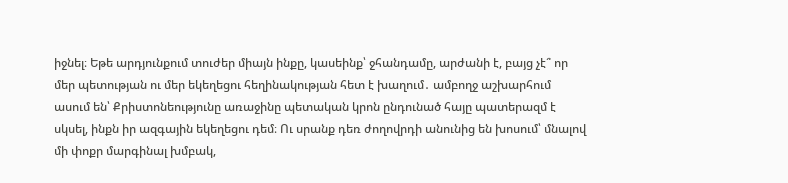իջնել։ Եթե արդյունքում տուժեր միայն ինքը, կասեինք՝ ջհանդամը, արժանի է, բայց չէ՞ որ մեր պետության ու մեր եկեղեցու հեղինակության հետ է խաղում․ ամբողջ աշխարհում ասում են՝ Քրիստոնեությունը առաջինը պետական կրոն ընդունած հայը պատերազմ է սկսել, ինքն իր ազգային եկեղեցու դեմ։ Ու սրանք դեռ ժողովրդի անունից են խոսում՝ մնալով մի փոքր մարգինալ խմբակ,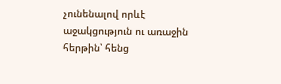չունենալով որևէ աջակցություն ու առաջին հերթին՝ հենց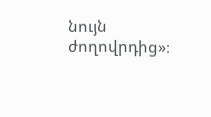նույն ժողովրդից»։